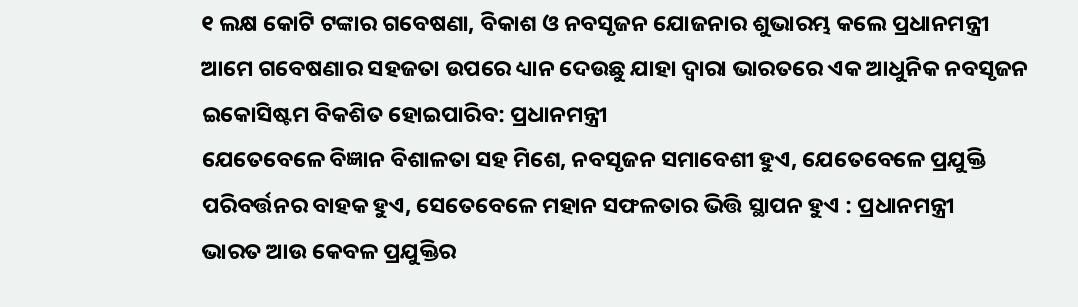୧ ଲକ୍ଷ କୋଟି ଟଙ୍କାର ଗବେଷଣା, ବିକାଶ ଓ ନବସୃଜନ ଯୋଜନାର ଶୁଭାରମ୍ଭ କଲେ ପ୍ରଧାନମନ୍ତ୍ରୀ
ଆମେ ଗବେଷଣାର ସହଜତା ଉପରେ ଧ୍ୟାନ ଦେଉଛୁ ଯାହା ଦ୍ଵାରା ଭାରତରେ ଏକ ଆଧୁନିକ ନବସୃଜନ ଇକୋସିଷ୍ଟମ ବିକଶିତ ହୋଇପାରିବ: ପ୍ରଧାନମନ୍ତ୍ରୀ
ଯେତେବେଳେ ବିଜ୍ଞାନ ବିଶାଳତା ସହ ମିଶେ, ନବସୃଜନ ସମାବେଶୀ ହୁଏ, ଯେତେବେଳେ ପ୍ରଯୁକ୍ତି ପରିବର୍ତ୍ତନର ବାହକ ହୁଏ, ସେତେବେଳେ ମହାନ ସଫଳତାର ଭିତ୍ତି ସ୍ଥାପନ ହୁଏ : ପ୍ରଧାନମନ୍ତ୍ରୀ
ଭାରତ ଆଉ କେବଳ ପ୍ରଯୁକ୍ତିର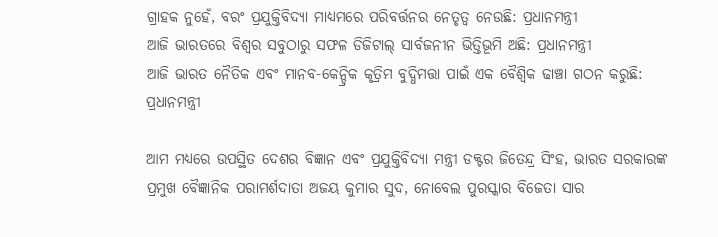ଗ୍ରାହକ ନୁହେଁ, ବରଂ ପ୍ରଯୁକ୍ତିବିଦ୍ୟା ମାଧ୍ୟମରେ ପରିବର୍ତ୍ତନର ନେତୃତ୍ବ ନେଉଛି: ପ୍ରଧାନମନ୍ତ୍ରୀ
ଆଜି ଭାରତରେ ବିଶ୍ୱର ସବୁଠାରୁ ସଫଳ ଡିଜିଟାଲ୍ ସାର୍ବଜନୀନ ଭିତ୍ତିଭୂମି ଅଛି: ପ୍ରଧାନମନ୍ତ୍ରୀ
ଆଜି ଭାରତ ନୈତିକ ଏବଂ ମାନବ-କେନ୍ଦ୍ରିକ କୃତ୍ରିମ ବୁଦ୍ଧିମତ୍ତା ପାଇଁ ଏକ ବୈଶ୍ବିକ ଢାଞ୍ଚା ଗଠନ କରୁଛି: ପ୍ରଧାନମନ୍ତ୍ରୀ

ଆମ ମଧ୍ୟରେ ଉପସ୍ଥିତ ଦେଶର ବିଜ୍ଞାନ ଏବଂ ପ୍ରଯୁକ୍ତିବିଦ୍ୟା ମନ୍ତ୍ରୀ ଡକ୍ଟର ଜିତେନ୍ଦ୍ର ସିଂହ, ଭାରତ ସରକାରଙ୍କ ପ୍ରମୁଖ ବୈଜ୍ଞାନିକ ପରାମର୍ଶଦାତା ଅଜୟ କୁମାର ସୁଦ, ନୋବେଲ ପୁରସ୍କାର ବିଜେତା ସାର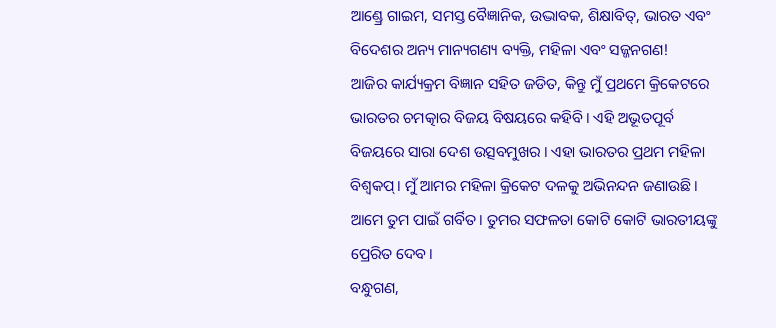ଆଣ୍ଡ୍ରେ ଗାଇମ, ସମସ୍ତ ବୈଜ୍ଞାନିକ, ଉଦ୍ଭାବକ, ଶିକ୍ଷାବିତ୍, ଭାରତ ଏବଂ ବିଦେଶର ଅନ୍ୟ ମାନ୍ୟଗଣ୍ୟ ବ୍ୟକ୍ତି, ମହିଳା ଏବଂ ସଜ୍ଜନଗଣ!
ଆଜିର କାର୍ଯ୍ୟକ୍ରମ ବିଜ୍ଞାନ ସହିତ ଜଡିତ, କିନ୍ତୁ ମୁଁ ପ୍ରଥମେ କ୍ରିକେଟରେ ଭାରତର ଚମତ୍କାର ବିଜୟ ବିଷୟରେ କହିବି। ଏହି ଅଭୂତପୂର୍ବ ବିଜୟରେ ସାରା ଦେଶ ଉତ୍ସବମୁଖର । ଏହା ଭାରତର ପ୍ରଥମ ମହିଳା ବିଶ୍ୱକପ୍। ମୁଁ ଆମର ମହିଳା କ୍ରିକେଟ ଦଳକୁ ଅଭିନନ୍ଦନ ଜଣାଉଛି। ଆମେ ତୁମ ପାଇଁ ଗର୍ବିତ। ତୁମର ସଫଳତା କୋଟି କୋଟି ଭାରତୀୟଙ୍କୁ ପ୍ରେରିତ ଦେବ।
ବନ୍ଧୁଗଣ,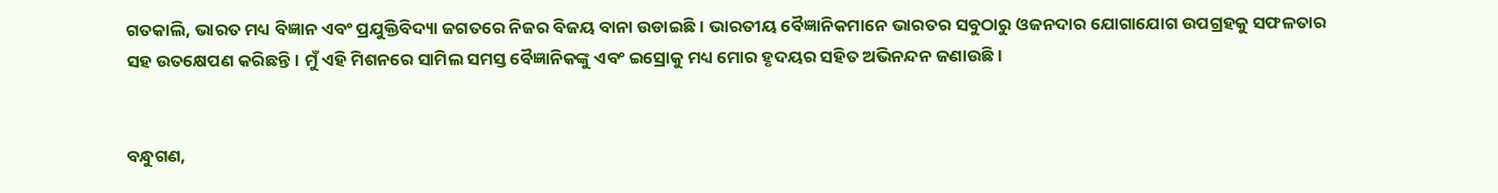ଗତକାଲି, ଭାରତ ମଧ୍ୟ ବିଜ୍ଞାନ ଏବଂ ପ୍ରଯୁକ୍ତିବିଦ୍ୟା ଜଗତରେ ନିଜର ବିଜୟ ବାନା ଉଡାଇଛି। ଭାରତୀୟ ବୈଜ୍ଞାନିକମାନେ ଭାରତର ସବୁଠାରୁ ଓଜନଦାର ଯୋଗାଯୋଗ ଉପଗ୍ରହକୁ ସଫଳତାର ସହ ଉତକ୍ଷେପଣ କରିଛନ୍ତି। ମୁଁ ଏହି ମିଶନରେ ସାମିଲ ସମସ୍ତ ବୈଜ୍ଞାନିକଙ୍କୁ ଏବଂ ଇସ୍ରୋକୁ ମଧ୍ୟ ମୋର ହୃଦୟର ସହିତ ଅଭିନନ୍ଦନ ଜଣାଉଛି।


ବନ୍ଧୁଗଣ,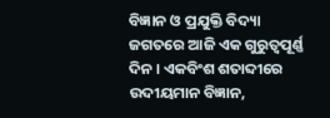ବିଜ୍ଞାନ ଓ ପ୍ରଯୁକ୍ତି ବିଦ୍ୟା ଜଗତରେ ଆଜି ଏକ ଗୁରୁତ୍ୱପୂର୍ଣ୍ଣ ଦିନ । ଏକବିଂଶ ଶତାବ୍ଦୀରେ ଉଦୀୟମାନ ବିଜ୍ଞାନ,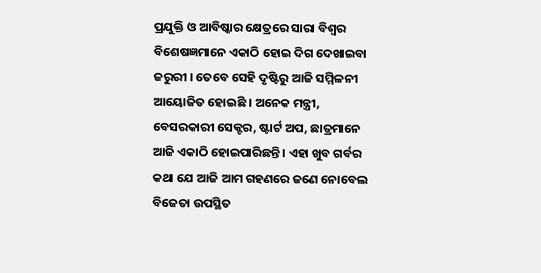ପ୍ରଯୁକ୍ତି ଓ ଆବିଷ୍କାର କ୍ଷେତ୍ରରେ ସାରା ବିଶ୍ୱର ବିଶେଷଜ୍ଞମାନେ ଏକାଠି ହୋଇ ଦିଗ ଦେଖାଇବା ଜରୁରୀ । ତେବେ ସେହି ଦୃଷ୍ଟିରୁ ଆଜି ସମ୍ମିଳନୀ ଆୟୋଜିତ ହୋଇଛି । ଅନେକ ମନ୍ତ୍ରୀ, ବେସରକାରୀ ସେକ୍ଟର, ଷ୍ଟାର୍ଟ ଅପ, ଛାତ୍ରମାନେ ଆଜି ଏକାଠି ହୋଇପାରିଛନ୍ତି । ଏହା ଖୁବ ଗର୍ବର କଥା ଯେ ଆଜି ଆମ ଗହଣରେ ଜଣେ ନୋବେଲ ବିଜେତା ଉପସ୍ଥିତ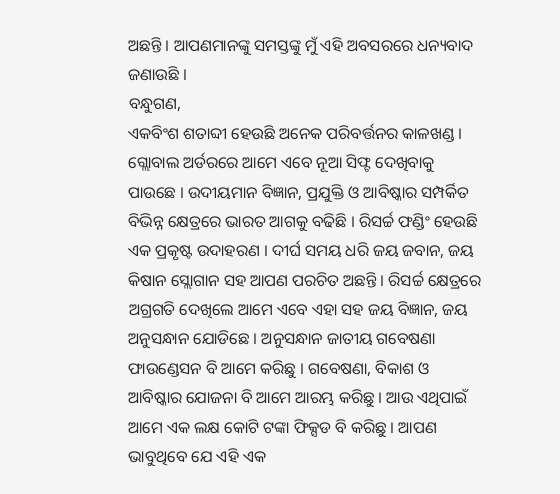ଅଛନ୍ତି । ଆପଣମାନଙ୍କୁ ସମସ୍ତଙ୍କୁ ମୁଁ ଏହି ଅବସରରେ ଧନ୍ୟବାଦ ଜଣାଉଛି ।
ବନ୍ଧୁଗଣ,
ଏକବିଂଶ ଶତାବ୍ଦୀ ହେଉଛି ଅନେକ ପରିବର୍ତ୍ତନର କାଳଖଣ୍ଡ । ଗ୍ଲୋବାଲ ଅର୍ଡରରେ ଆମେ ଏବେ ନୂଆ ସିଫ୍ଟ ଦେଖିବାକୁ ପାଉଛେ । ଉଦୀୟମାନ ବିଜ୍ଞାନ, ପ୍ରଯୁକ୍ତି ଓ ଆବିଷ୍କାର ସମ୍ପର୍କିତ ବିଭିନ୍ନ କ୍ଷେତ୍ରରେ ଭାରତ ଆଗକୁ ବଢିଛି । ରିସର୍ଚ୍ଚ ଫଣ୍ଡିଂ ହେଉଛି ଏକ ପ୍ରକୃଷ୍ଟ ଉଦାହରଣ । ଦୀର୍ଘ ସମୟ ଧରି ଜୟ ଜବାନ, ଜୟ କିଷାନ ସ୍ଲୋଗାନ ସହ ଆପଣ ପରଚିତ ଅଛନ୍ତି । ରିସର୍ଚ୍ଚ କ୍ଷେତ୍ରରେ ଅଗ୍ରଗତି ଦେଖିଲେ ଆମେ ଏବେ ଏହା ସହ ଜୟ ବିଜ୍ଞାନ, ଜୟ ଅନୁସନ୍ଧାନ ଯୋଡିଛେ । ଅନୁସନ୍ଧାନ ଜାତୀୟ ଗବେଷଣା ଫାଉଣ୍ଡେସନ ବି ଆମେ କରିଛୁ । ଗବେଷଣା, ବିକାଶ ଓ ଆବିଷ୍କାର ଯୋଜନା ବି ଆମେ ଆରମ୍ଭ କରିଛୁ । ଆଉ ଏଥିପାଇଁ ଆମେ ଏକ ଲକ୍ଷ କୋଟି ଟଙ୍କା ଫିକ୍ସଡ ବି କରିଛୁ । ଆପଣ ଭାବୁଥିବେ ଯେ ଏହି ଏକ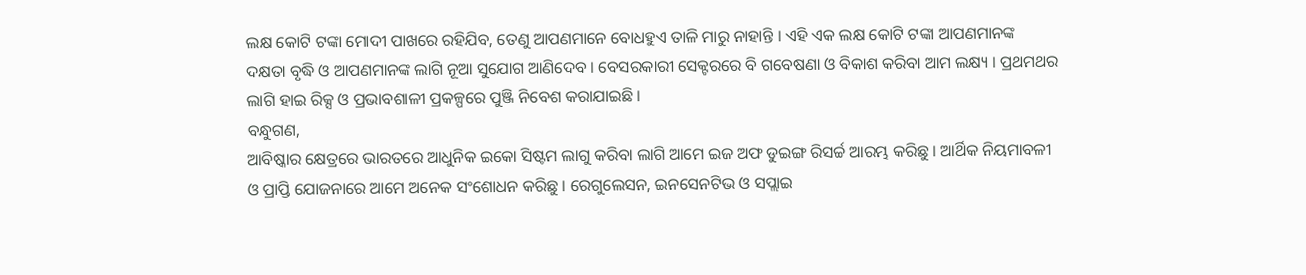ଲକ୍ଷ କୋଟି ଟଙ୍କା ମୋଦୀ ପାଖରେ ରହିଯିବ, ତେଣୁ ଆପଣମାନେ ବୋଧହୁଏ ତାଳି ମାରୁ ନାହାନ୍ତି । ଏହି ଏକ ଲକ୍ଷ କୋଟି ଟଙ୍କା ଆପଣମାନଙ୍କ ଦକ୍ଷତା ବୃଦ୍ଧି ଓ ଆପଣମାନଙ୍କ ଲାଗି ନୂଆ ସୁଯୋଗ ଆଣିଦେବ । ବେସରକାରୀ ସେକ୍ଟରରେ ବି ଗବେଷଣା ଓ ବିକାଶ କରିବା ଆମ ଲକ୍ଷ୍ୟ । ପ୍ରଥମଥର ଲାଗି ହାଇ ରିକ୍ସ ଓ ପ୍ରଭାବଶାଳୀ ପ୍ରକଳ୍ପରେ ପୁଞ୍ଜି ନିବେଶ କରାଯାଇଛି ।
ବନ୍ଧୁଗଣ,
ଆବିଷ୍କାର କ୍ଷେତ୍ରରେ ଭାରତରେ ଆଧୁନିକ ଇକୋ ସିଷ୍ଟମ ଲାଗୁ କରିବା ଲାଗି ଆମେ ଇଜ ଅଫ ଡୁଇଙ୍ଗ ରିସର୍ଚ୍ଚ ଆରମ୍ଭ କରିଛୁ । ଆର୍ଥିକ ନିୟମାବଳୀ ଓ ପ୍ରାପ୍ତି ଯୋଜନାରେ ଆମେ ଅନେକ ସଂଶୋଧନ କରିଛୁ । ରେଗୁଲେସନ, ଇନସେନଟିଭ ଓ ସପ୍ଲାଇ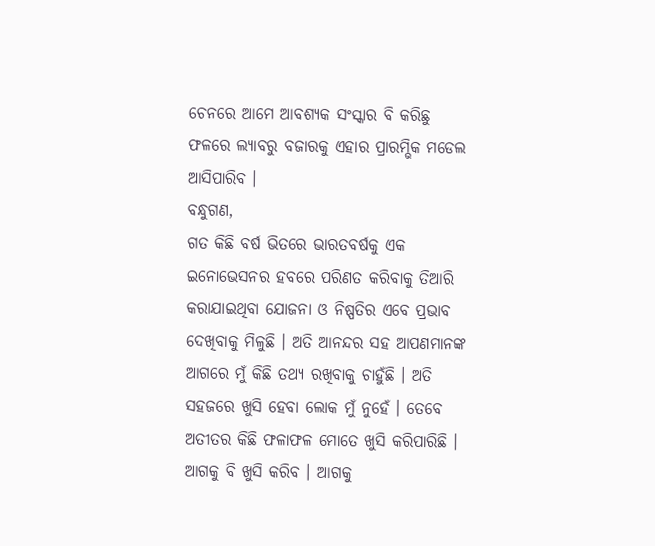ଚେନରେ ଆମେ ଆବଶ୍ୟକ ସଂସ୍କାର ବି କରିଛୁ  ଫଳରେ ଲ୍ୟାବରୁ ବଜାରକୁ ଏହାର ପ୍ରାରମ୍ଭିକ ମଡେଲ ଆସିପାରିବ ।
ବନ୍ଧୁଗଣ,
ଗତ କିଛି ବର୍ଷ ଭିତରେ ଭାରତବର୍ଷକୁ ଏକ ଇନୋଭେସନର ହବରେ ପରିଣତ କରିବାକୁ ତିଆରି କରାଯାଇଥିବା ଯୋଜନା ଓ ନିଷ୍ପତିର ଏବେ ପ୍ରଭାବ ଦେଖିବାକୁ ମିଳୁଛି । ଅତି ଆନନ୍ଦର ସହ ଆପଣମାନଙ୍କ ଆଗରେ ମୁଁ କିଛି ତଥ୍ୟ ରଖିବାକୁ ଚାହୁଁଛି । ଅତି ସହଜରେ ଖୁସି ହେବା ଲୋକ ମୁଁ ନୁହେଁ । ତେବେ ଅତୀତର କିଛି ଫଳାଫଳ ମୋତେ ଖୁସି କରିପାରିଛି । ଆଗକୁ ବି ଖୁସି କରିବ । ଆଗକୁ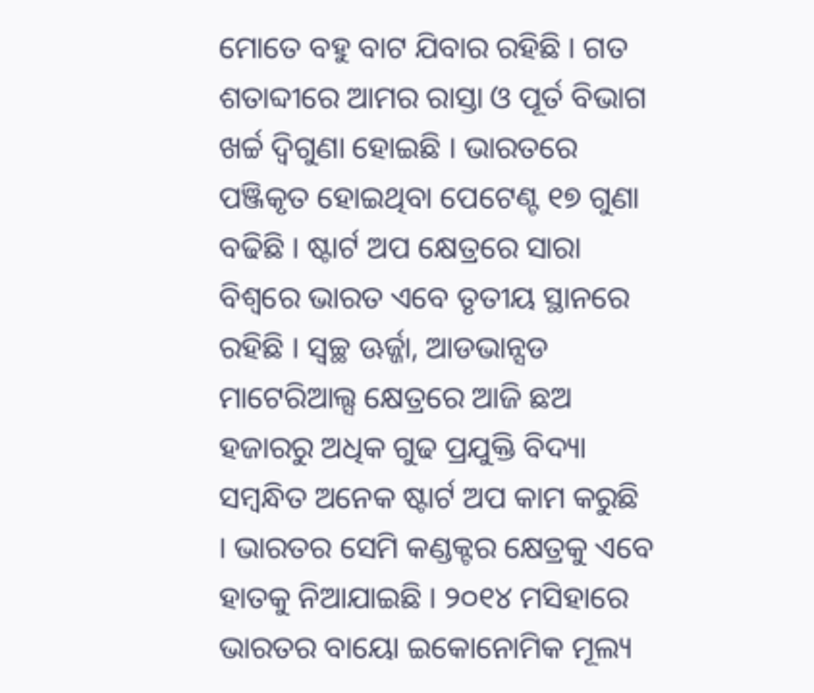ମୋତେ ବହୁ ବାଟ ଯିବାର ରହିଛି । ଗତ ଶତାବ୍ଦୀରେ ଆମର ରାସ୍ତା ଓ ପୂର୍ତ ବିଭାଗ ଖର୍ଚ୍ଚ ଦ୍ୱିଗୁଣା ହୋଇଛି । ଭାରତରେ ପଞ୍ଜିକୃତ ହୋଇଥିବା ପେଟେଣ୍ଟ ୧୭ ଗୁଣା ବଢିଛି । ଷ୍ଟାର୍ଟ ଅପ କ୍ଷେତ୍ରରେ ସାରା ବିଶ୍ୱରେ ଭାରତ ଏବେ ତୃତୀୟ ସ୍ଥାନରେ ରହିଛି । ସ୍ୱଚ୍ଛ ଊର୍ଜ୍ଜା, ଆଡଭାନ୍ସଡ ମାଟେରିଆଲ୍ସ କ୍ଷେତ୍ରରେ ଆଜି ଛଅ ହଜାରରୁ ଅଧିକ ଗୁଢ ପ୍ରଯୁକ୍ତି ବିଦ୍ୟା ସମ୍ବନ୍ଧିତ ଅନେକ ଷ୍ଟାର୍ଟ ଅପ କାମ କରୁଛି । ଭାରତର ସେମି କଣ୍ଡକ୍ଟର କ୍ଷେତ୍ରକୁ ଏବେ ହାତକୁ ନିଆଯାଇଛି । ୨୦୧୪ ମସିହାରେ ଭାରତର ବାୟୋ ଇକୋନୋମିକ ମୂଲ୍ୟ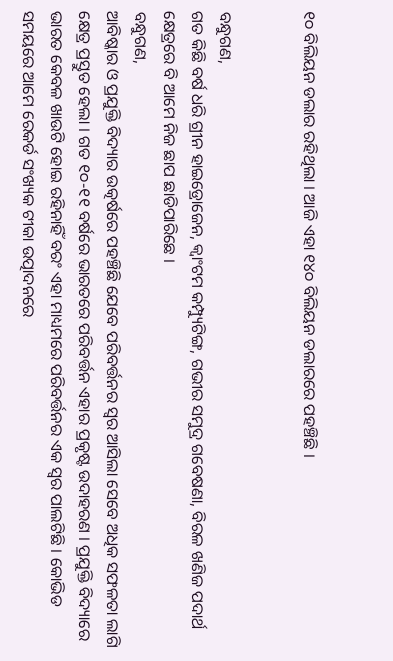୧୦ ବିଲିୟନ ଡଲାର ରହିଥିଲା । ଆଜି ଏହା ୧୪୦ ବିଲିୟନ ଡଲାରରେ ପହଞ୍ଚିଛି ।


ବନ୍ଧୁଗଣ,
ଗତ କିଛି ବର୍ଷ ଧରି ଗ୍ରୀନ ହାଇଡ୍ରୋଜେନ, କ୍ୱାଂଟମ କମ୍ପ୍ୟୁଟିଙ୍ଗ, ଗଭୀର ସମୁଦ୍ର ଗବେଷଣା, ବିରଳ ଖଣିଜ ପଦାର୍ଥ କ୍ଷେତ୍ରରେ ବି ଆମେ ନିଜ ଛାପ ଛାଡିପାରିଛେ ।
ବନ୍ଧୁଗଣ,
ଆବିଷ୍କାର ଓ ପ୍ରଯୁକ୍ତି ବିଦ୍ୟାର ଉତ୍କର୍ଷରେ ପହଞ୍ଚିଛି ଯେବେ ପରିବର୍ତ୍ତନର ସ୍ୱର ଆସିଲା ସେବେ ଅଧିକ ସଫଳତା ଲାଗି କ୍ଷେତ୍ର ପ୍ରସ୍ତୁତ ହେଲା । ଗତ ୧୦-୧୧ ବର୍ଷରେ ଭାରତରେ ପରିବର୍ତ୍ତନ ଏହାର ପ୍ରକୃଷ୍ଟ ଉଦାହରଣ । ପ୍ରଯୁକ୍ତି ବିଦ୍ୟାରେ ଭାରତ କେବଳ ଖାଉଟି ହୋଇ ରହିନାହିଁ ବରଂ ଏହା ମାଧ୍ୟମରେ ପରିବର୍ତ୍ତନର ଏକ ସ୍ୱର ପାଲଟିଛି । କୋଭିଡ ସମୟରେ ଆମେ ରେକର୍ଡ ସଂଖ୍ୟକ ଟୀକା ଉତ୍ପାଦନରେ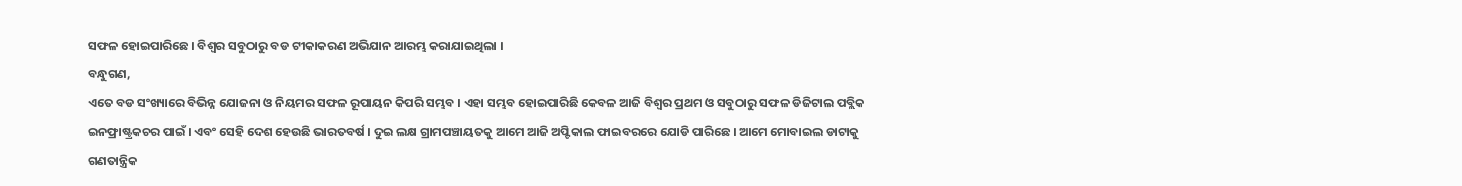ସଫଳ ହୋଇପାରିଛେ । ବିଶ୍ୱର ସବୁଠାରୁ ବଡ ଟୀକାକରଣ ଅଭିଯାନ ଆରମ୍ଭ କରାଯାଇଥିଲା ।
ବନ୍ଧୁଗଣ,
ଏତେ ବଡ ସଂଖ୍ୟାରେ ବିଭିନ୍ନ ଯୋଜନା ଓ ନିୟମର ସଫଳ ରୂପାୟନ କିପରି ସମ୍ଭବ । ଏହା ସମ୍ଭବ ହୋଇପାରିଛି କେବଳ ଆଜି ବିଶ୍ୱର ପ୍ରଥମ ଓ ସବୁଠାରୁ ସଫଳ ଡିଜିଟାଲ ପବ୍ଲିକ ଇନଫ୍ରାଷ୍ଟ୍ରକଚର ପାଇଁ । ଏବଂ ସେହି ଦେଶ ହେଉଛି ଭାରତବର୍ଷ । ଦୁଇ ଲକ୍ଷ ଗ୍ରାମପଞ୍ଚାୟତକୁ ଆମେ ଆଜି ଅପ୍ଟିକାଲ ଫାଇବରରେ ଯୋଡି ପାରିଛେ । ଆମେ ମୋବାଇଲ ଡାଟାକୁ ଗଣତାନ୍ତ୍ରିକ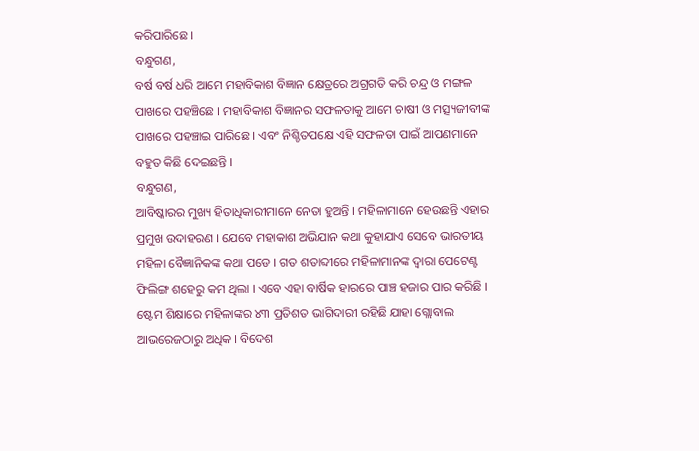କରିପାରିଛେ ।
ବନ୍ଧୁଗଣ,
ବର୍ଷ ବର୍ଷ ଧରି ଆମେ ମହାବିକାଶ ବିଜ୍ଞାନ କ୍ଷେତ୍ରରେ ଅଗ୍ରଗତି କରି ଚନ୍ଦ୍ର ଓ ମଙ୍ଗଳ ପାଖରେ ପହଞ୍ଚିଛେ । ମହାବିକାଶ ବିଜ୍ଞାନର ସଫଳତାକୁ ଆମେ ଚାଷୀ ଓ ମତ୍ସ୍ୟଜୀବୀଙ୍କ ପାଖରେ ପହଞ୍ଚାଇ ପାରିଛେ । ଏବଂ ନିଶ୍ଚିତପକ୍ଷେ ଏହି ସଫଳତା ପାଇଁ ଆପଣମାନେ ବହୁତ କିଛି ଦେଇଛନ୍ତି ।
ବନ୍ଧୁଗଣ,
ଆବିଷ୍କାରର ମୁଖ୍ୟ ହିତାଧିକାରୀମାନେ ନେତା ହୁଅନ୍ତି । ମହିଳାମାନେ ହେଉଛନ୍ତି ଏହାର ପ୍ରମୁଖ ଉଦାହରଣ । ଯେବେ ମହାକାଶ ଅଭିଯାନ କଥା କୁହାଯାଏ ସେବେ ଭାରତୀୟ ମହିଳା ବୈଜ୍ଞାନିକଙ୍କ କଥା ପଡେ । ଗତ ଶତାବ୍ଦୀରେ ମହିଳାମାନଙ୍କ ଦ୍ୱାରା ପେଟେଣ୍ଟ ଫିଲିଙ୍ଗ ଶହେରୁ କମ ଥିଲା । ଏବେ ଏହା ବାର୍ଷିକ ହାରରେ ପାଞ୍ଚ ହଜାର ପାର କରିଛି । ଷ୍ଟେମ ଶିକ୍ଷାରେ ମହିଳାଙ୍କର ୪୩ ପ୍ରତିଶତ ଭାଗିଦାରୀ ରହିଛି ଯାହା ଗ୍ଲୋବାଲ ଆଭରେଜଠାରୁ ଅଧିକ । ବିଦେଶ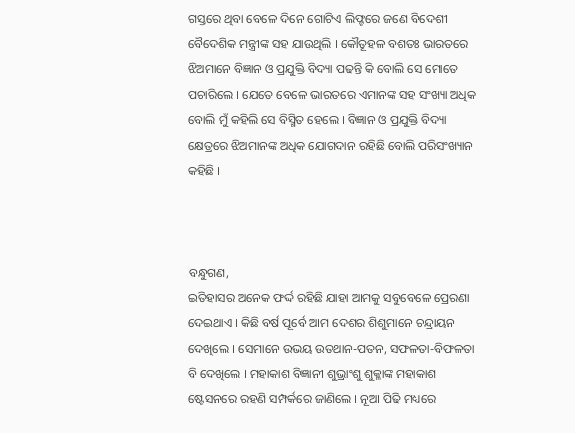ଗସ୍ତରେ ଥିବା ବେଳେ ଦିନେ ଗୋଟିଏ ଲିଫ୍ଟରେ ଜଣେ ବିଦେଶୀ ବୈଦେଶିକ ମନ୍ତ୍ରୀଙ୍କ ସହ ଯାଉଥିଲି । କୌତୂହଳ ବଶତଃ ଭାରତରେ ଝିଅମାନେ ବିଜ୍ଞାନ ଓ ପ୍ରଯୁକ୍ତି ବିଦ୍ୟା ପଢନ୍ତି କି ବୋଲି ସେ ମୋତେ ପଚାରିଲେ । ଯେତେ ବେଳେ ଭାରତରେ ଏମାନଙ୍କ ସହ ସଂଖ୍ୟା ଅଧିକ ବୋଲି ମୁଁ କହିଲି ସେ ବିସ୍ମିତ ହେଲେ । ବିଜ୍ଞାନ ଓ ପ୍ରଯୁକ୍ତି ବିଦ୍ୟା କ୍ଷେତ୍ରରେ ଝିଅମାନଙ୍କ ଅଧିକ ଯୋଗଦାନ ରହିଛି ବୋଲି ପରିସଂଖ୍ୟାନ କହିଛି ।



ବନ୍ଧୁଗଣ,
ଇତିହାସର ଅନେକ ଫର୍ଦ୍ଦ ରହିଛି ଯାହା ଆମକୁ ସବୁବେଳେ ପ୍ରେରଣା ଦେଇଥାଏ । କିଛି ବର୍ଷ ପୂର୍ବେ ଆମ ଦେଶର ଶିଶୁମାନେ ଚନ୍ଦ୍ରାୟନ ଦେଖିଲେ । ସେମାନେ ଉଭୟ ଉତଥାନ-ପତନ, ସଫଳତା-ବିଫଳତା ବି ଦେଖିଲେ । ମହାକାଶ ବିଜ୍ଞାନୀ ଶୁଭ୍ରାଂଶୁ ଶୁକ୍ଳାଙ୍କ ମହାକାଶ ଷ୍ଟେସନରେ ରହଣି ସମ୍ପର୍କରେ ଜାଣିଲେ । ନୂଆ ପିଢି ମଧ୍ୟରେ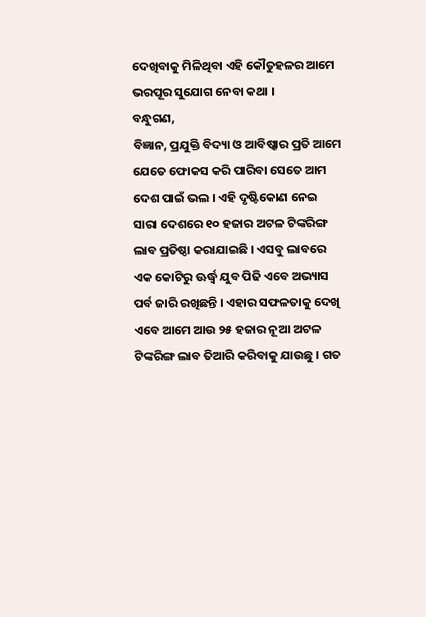ଦେଖିବାକୁ ମିଳିଥିବା ଏହି କୌତୁହଳର ଆମେ ଭରପୂର ସୁଯୋଗ ନେବା କଥା ।
ବନ୍ଧୁଗଣ,
ବିଜ୍ଞାନ, ପ୍ରଯୁକ୍ତି ବିଦ୍ୟା ଓ ଆବିଷ୍କାର ପ୍ରତି ଆମେ ଯେତେ ଫୋକସ କରି ପାରିବା ସେତେ ଆମ ଦେଶ ପାଇଁ ଭଲ । ଏହି ଦୃଷ୍ଟିକୋଣ ନେଇ ସାରା ଦେଶରେ ୧୦ ହଜାର ଅଟଳ ଟିଙ୍କରିଙ୍ଗ ଲାବ ପ୍ରତିଷ୍ଠା କରାଯାଇଛି । ଏସବୁ ଲାବରେ ଏକ କୋଟିରୁ ଊର୍ଦ୍ଧ୍ୱ ଯୁବ ପିଢି ଏବେ ଅଭ୍ୟାସ ପର୍ବ ଜାରି ରଖିଛନ୍ତି । ଏହାର ସଫଳତାକୁ ଦେଖି ଏବେ ଆମେ ଆଉ ୨୫ ହଜାର ନୂଆ ଅଟଳ ଟିଙ୍କରିଙ୍ଗ ଲାବ ତିଆରି କରିବାକୁ ଯାଉଛୁ । ଗତ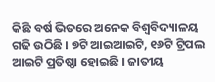କିଛି ବର୍ଷ ଭିତରେ ଅନେକ ବିଶ୍ୱବିଦ୍ୟାଳୟ ଗଢି ଉଠିଛି । ୭ଟି ଆଇଆଇଟି, ୧୬ଟି ଟ୍ରିପଲ ଆଇଟି ପ୍ରତିଷ୍ଠା ହୋଇଛି । ଜାତୀୟ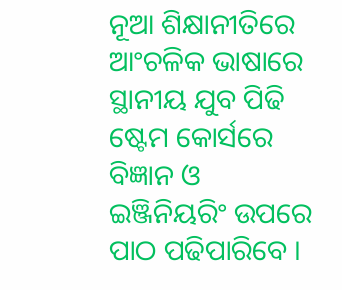ନୂଆ ଶିକ୍ଷାନୀତିରେ ଆଂଚଳିକ ଭାଷାରେ ସ୍ଥାନୀୟ ଯୁବ ପିଢି ଷ୍ଟେମ କୋର୍ସରେ ବିଜ୍ଞାନ ଓ ଇଞ୍ଜିନିୟରିଂ ଉପରେ ପାଠ ପଢିପାରିବେ ।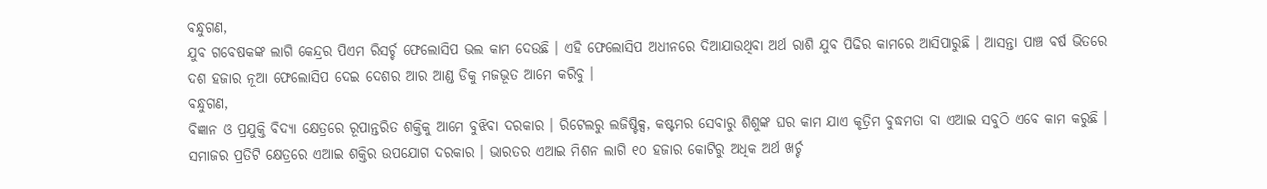ବନ୍ଧୁଗଣ,
ଯୁବ ଗବେଷକଙ୍କ ଲାଗି କେନ୍ଦ୍ରର ପିଏମ ରିସର୍ଚ୍ଚ ଫେଲୋସିପ ଭଲ କାମ ଦେଉଛି । ଏହି ଫେଲୋସିପ ଅଧୀନରେ ଦିଆଯାଉଥିବା ଅର୍ଥ ରାଶି ଯୁବ ପିଢିର କାମରେ ଆସିପାରୁଛି । ଆସନ୍ତା ପାଞ୍ଚ ବର୍ଷ ଭିତରେ ଦଶ ହଜାର ନୂଆ ଫେଲୋସିପ ଦେଇ ଦେଶର ଆର ଆଣ୍ଡ ଡିକୁ ମଜଭୂତ ଆମେ କରିବୁ ।
ବନ୍ଧୁଗଣ,
ବିଜ୍ଞାନ ଓ ପ୍ରଯୁକ୍ତି ବିଦ୍ୟା କ୍ଷେତ୍ରରେ ରୂପାନ୍ତରିତ ଶକ୍ତିକୁ ଆମେ ବୁଝିବା ଦରକାର । ରିଟେଲରୁ ଲଜିଷ୍ଟିକ୍ସ, କଷ୍ଟମର ସେବାରୁ ଶିଶୁଙ୍କ ଘର କାମ ଯାଏ କୃତ୍ରିମ ବୁଦ୍ଧମତା ବା ଏଆଇ ସବୁଠି ଏବେ କାମ କରୁଛି । ସମାଜର ପ୍ରତିଟି କ୍ଷେତ୍ରରେ ଏଆଇ ଶକ୍ତିର ଉପଯୋଗ ଦରକାର । ଭାରତର ଏଆଇ ମିଶନ ଲାଗି ୧୦ ହଜାର କୋଟିରୁ ଅଧିକ ଅର୍ଥ ଖର୍ଚ୍ଚ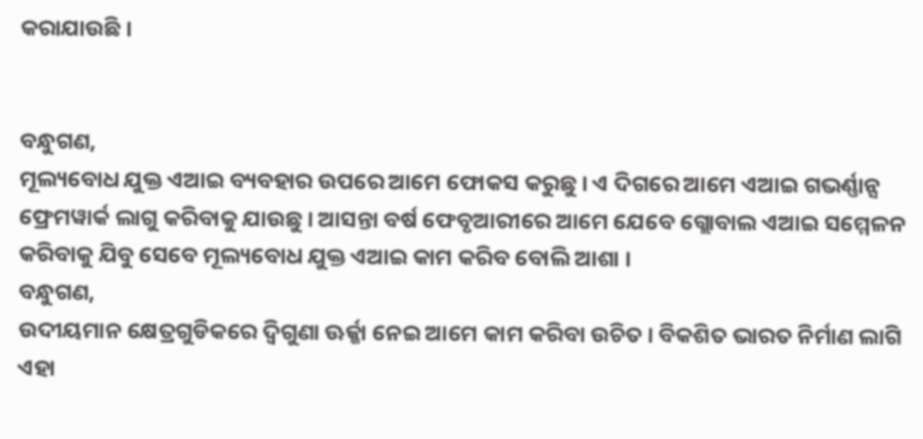କରାଯାଉଛି ।


ବନ୍ଧୁଗଣ,
ମୂଲ୍ୟବୋଧ ଯୁକ୍ତ ଏଆଇ ବ୍ୟବହାର ଉପରେ ଆମେ ଫୋକସ କରୁଛୁ । ଏ ଦିଗରେ ଆମେ ଏଆଇ ଗଭର୍ଣ୍ଣାନ୍ସ ଫ୍ରେମୱାର୍କ ଲାଗୁ କରିବାକୁ ଯାଉଛୁ । ଆସନ୍ତା ବର୍ଷ ଫେବୃଆରୀରେ ଆମେ ଯେବେ ଗ୍ଲୋବାଲ ଏଆଇ ସମ୍ମେଳନ କରିବାକୁ ଯିବୁ ସେବେ ମୂଲ୍ୟବୋଧ ଯୁକ୍ତ ଏଆଇ କାମ କରିବ ବୋଲି ଆଶା ।
ବନ୍ଧୁଗଣ,
ଉଦୀୟମାନ କ୍ଷେତ୍ରଗୁଡିକରେ ଦ୍ୱିଗୁଣା ଊର୍ଜ୍ଜା ନେଇ ଆମେ କାମ କରିବା ଉଚିତ । ବିକଶିତ ଭାରତ ନିର୍ମାଣ ଲାଗି ଏହା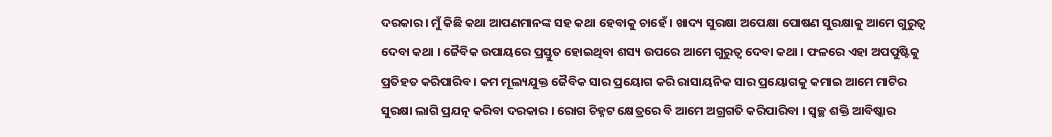ଦରକାର । ମୁଁ କିଛି କଥା ଆପଣମାନଙ୍କ ସହ କଥା ହେବାକୁ ଚାହେଁ । ଖାଦ୍ୟ ସୁରକ୍ଷା ଅପେକ୍ଷା ପୋଷଣ ସୁରକ୍ଷାକୁ ଆମେ ଗୁରୁତ୍ୱ ଦେବା କଥା । ଜୈବିକ ଉପାୟରେ ପ୍ରସ୍ତୁତ ହୋଇଥିବା ଶସ୍ୟ ଉପରେ ଆମେ ଗୁରୁତ୍ୱ ଦେବା କଥା । ଫଳରେ ଏହା ଅପପୁଷ୍ଟିକୁ ପ୍ରତିହତ କରିପାରିବ । କମ ମୂଲ୍ୟଯୁକ୍ତ ଜୈବିକ ସାର ପ୍ରୟୋଗ କରି ରାସାୟନିକ ସାର ପ୍ରୟୋଗକୁ କମାଇ ଆମେ ମାଟିର ସୁରକ୍ଷା ଲାଗି ପ୍ରଯତ୍ନ କରିବା ଦରକାର । ରୋଗ ଚିହ୍ନଟ କ୍ଷେତ୍ରରେ ବି ଆମେ ଅଗ୍ରଗତି କରିପାରିବା । ସ୍ୱଚ୍ଛ ଶକ୍ତି ଆବିଷ୍କାର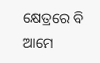କ୍ଷେତ୍ରରେ ବି ଆମେ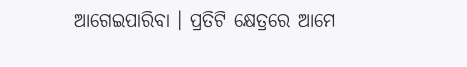ଆଗେଇପାରିବା । ପ୍ରତିଟି କ୍ଷେତ୍ରରେ ଆମେ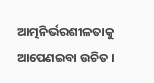ଆତ୍ମନିର୍ଭରଶୀଳତାକୁ ଆପେଣଇବା ଉଚିତ ।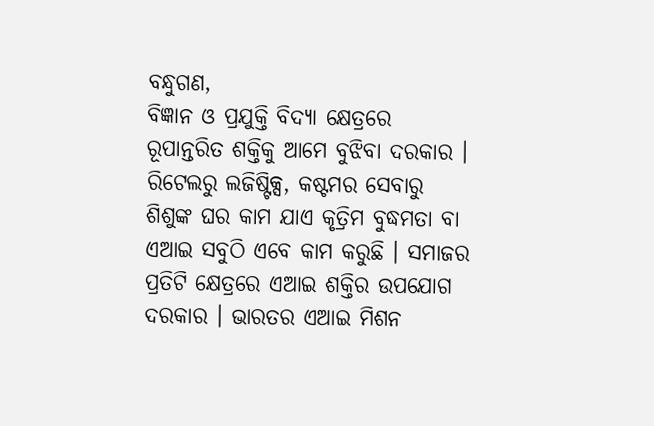ବନ୍ଧୁଗଣ,
ବିଜ୍ଞାନ ଓ ପ୍ରଯୁକ୍ତି ବିଦ୍ୟା କ୍ଷେତ୍ରରେ ରୂପାନ୍ତରିତ ଶକ୍ତିକୁ ଆମେ ବୁଝିବା ଦରକାର । ରିଟେଲରୁ ଲଜିଷ୍ଟିକ୍ସ, କଷ୍ଟମର ସେବାରୁ ଶିଶୁଙ୍କ ଘର କାମ ଯାଏ କୃତ୍ରିମ ବୁଦ୍ଧମତା ବା ଏଆଇ ସବୁଠି ଏବେ କାମ କରୁଛି । ସମାଜର ପ୍ରତିଟି କ୍ଷେତ୍ରରେ ଏଆଇ ଶକ୍ତିର ଉପଯୋଗ ଦରକାର । ଭାରତର ଏଆଇ ମିଶନ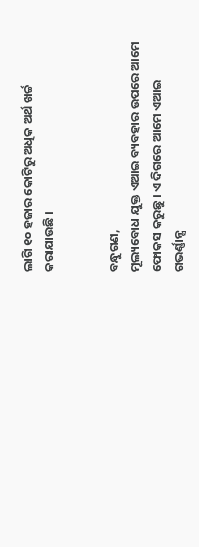ଲାଗି ୧୦ ହଜାର କୋଟିରୁ ଅଧିକ ଅର୍ଥ ଖର୍ଚ୍ଚ କରାଯାଉଛି ।


ବନ୍ଧୁଗଣ,
ମୂଲ୍ୟବୋଧ ଯୁକ୍ତ ଏଆଇ ବ୍ୟବହାର ଉପରେ ଆମେ ଫୋକସ କରୁଛୁ । ଏ ଦିଗରେ ଆମେ ଏଆଇ ଗଭର୍ଣ୍ଣାନ୍ସ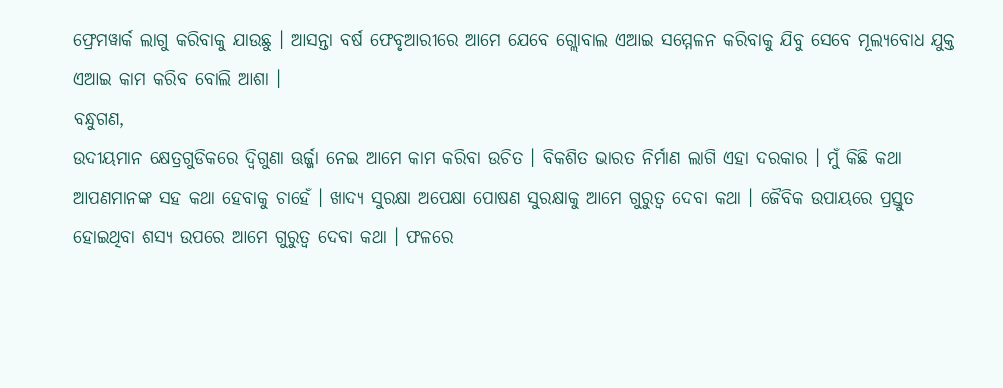ଫ୍ରେମୱାର୍କ ଲାଗୁ କରିବାକୁ ଯାଉଛୁ । ଆସନ୍ତା ବର୍ଷ ଫେବୃଆରୀରେ ଆମେ ଯେବେ ଗ୍ଲୋବାଲ ଏଆଇ ସମ୍ମେଳନ କରିବାକୁ ଯିବୁ ସେବେ ମୂଲ୍ୟବୋଧ ଯୁକ୍ତ ଏଆଇ କାମ କରିବ ବୋଲି ଆଶା ।
ବନ୍ଧୁଗଣ,
ଉଦୀୟମାନ କ୍ଷେତ୍ରଗୁଡିକରେ ଦ୍ୱିଗୁଣା ଊର୍ଜ୍ଜା ନେଇ ଆମେ କାମ କରିବା ଉଚିତ । ବିକଶିତ ଭାରତ ନିର୍ମାଣ ଲାଗି ଏହା ଦରକାର । ମୁଁ କିଛି କଥା ଆପଣମାନଙ୍କ ସହ କଥା ହେବାକୁ ଚାହେଁ । ଖାଦ୍ୟ ସୁରକ୍ଷା ଅପେକ୍ଷା ପୋଷଣ ସୁରକ୍ଷାକୁ ଆମେ ଗୁରୁତ୍ୱ ଦେବା କଥା । ଜୈବିକ ଉପାୟରେ ପ୍ରସ୍ତୁତ ହୋଇଥିବା ଶସ୍ୟ ଉପରେ ଆମେ ଗୁରୁତ୍ୱ ଦେବା କଥା । ଫଳରେ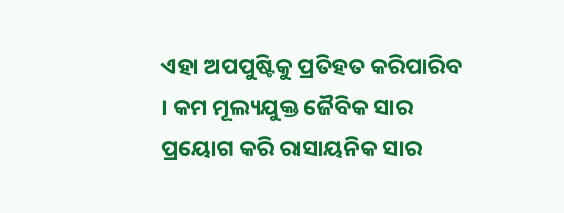ଏହା ଅପପୁଷ୍ଟିକୁ ପ୍ରତିହତ କରିପାରିବ । କମ ମୂଲ୍ୟଯୁକ୍ତ ଜୈବିକ ସାର ପ୍ରୟୋଗ କରି ରାସାୟନିକ ସାର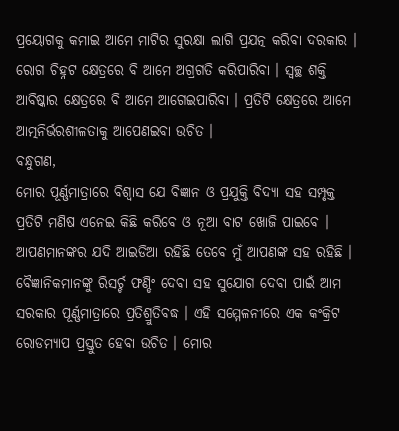ପ୍ରୟୋଗକୁ କମାଇ ଆମେ ମାଟିର ସୁରକ୍ଷା ଲାଗି ପ୍ରଯତ୍ନ କରିବା ଦରକାର । ରୋଗ ଚିହ୍ନଟ କ୍ଷେତ୍ରରେ ବି ଆମେ ଅଗ୍ରଗତି କରିପାରିବା । ସ୍ୱଚ୍ଛ ଶକ୍ତି ଆବିଷ୍କାର କ୍ଷେତ୍ରରେ ବି ଆମେ ଆଗେଇପାରିବା । ପ୍ରତିଟି କ୍ଷେତ୍ରରେ ଆମେ ଆତ୍ମନିର୍ଭରଶୀଳତାକୁ ଆପେଣଇବା ଉଚିତ ।
ବନ୍ଧୁଗଣ,
ମୋର ପୂର୍ଣ୍ଣମାତ୍ରାରେ ବିଶ୍ୱାସ ଯେ ବିଜ୍ଞାନ ଓ ପ୍ରଯୁକ୍ତି ବିଦ୍ୟା ସହ ସମ୍ପୃକ୍ତ ପ୍ରତିଟି ମଣିଷ ଏନେଇ କିଛି କରିବେ ଓ ନୂଆ ବାଟ ଖୋଜି ପାଇବେ । ଆପଣମାନଙ୍କର ଯଦି ଆଇଡିଆ ରହିଛି ତେବେ ମୁଁ ଆପଣଙ୍କ ସହ ରହିଛି । ବୈଜ୍ଞାନିକମାନଙ୍କୁ ରିସର୍ଚ୍ଚ ଫଣ୍ଡିଂ ଦେବା ସହ ସୁଯୋଗ ଦେବା ପାଇଁ ଆମ ସରକାର ପୂର୍ଣ୍ଣମାତ୍ରାରେ ପ୍ରତିଶ୍ରୁତିବଦ୍ଧ । ଏହି ସମ୍ମେଳନୀରେ ଏକ କଂକ୍ରିଟ ରୋଡମ୍ୟାପ ପ୍ରସ୍ତୁତ ହେବା ଉଚିତ । ମୋର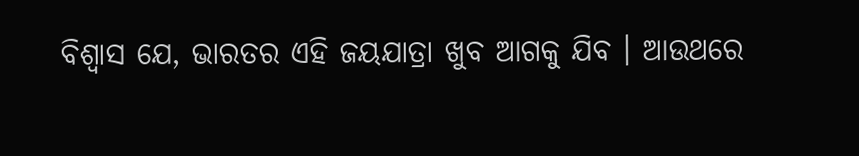ବିଶ୍ୱାସ ଯେ, ଭାରତର ଏହି ଜୟଯାତ୍ରା ଖୁବ ଆଗକୁ ଯିବ । ଆଉଥରେ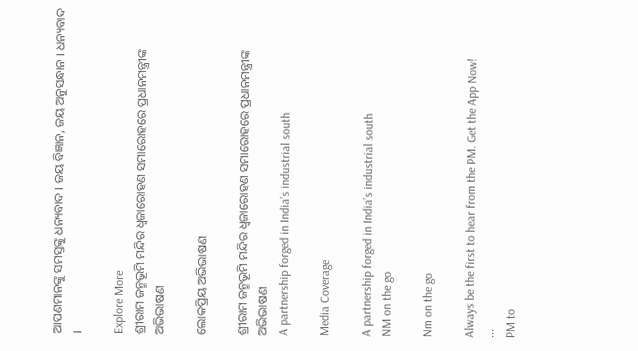ଆପଣମାନଙ୍କୁ ସମସ୍ତଙ୍କୁ ଧନ୍ୟବାଦ । ଜୟ ବିଜ୍ଞାନ, ଜୟ ଅନୁସନ୍ଧାନ । ଧନ୍ୟବାଦ ।

Explore More
ଶ୍ରୀରାମ ଜନ୍ମଭୂମି ମନ୍ଦିର ଧ୍ଵଜାରୋହଣ ସମାରୋହରେ ପ୍ରଧାନମନ୍ତ୍ରୀଙ୍କ ଅଭିଭାଷଣ

ଲୋକପ୍ରିୟ ଅଭିଭାଷଣ

ଶ୍ରୀରାମ ଜନ୍ମଭୂମି ମନ୍ଦିର ଧ୍ଵଜାରୋହଣ ସମାରୋହରେ ପ୍ରଧାନମନ୍ତ୍ରୀଙ୍କ ଅଭିଭାଷଣ
A partnership forged in India’s industrial south

Media Coverage

A partnership forged in India’s industrial south
NM on the go

Nm on the go

Always be the first to hear from the PM. Get the App Now!
...
PM to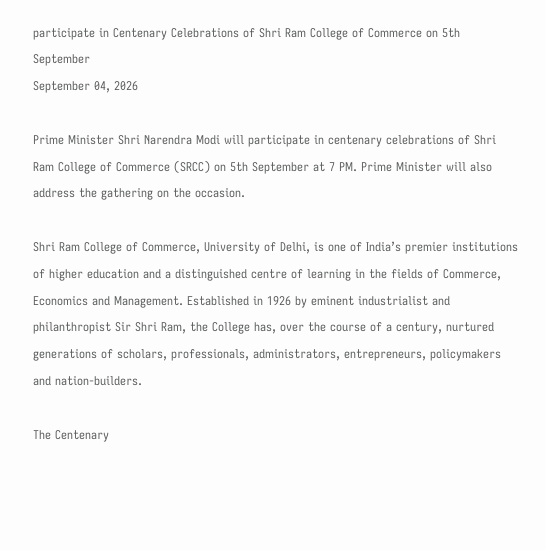participate in Centenary Celebrations of Shri Ram College of Commerce on 5th September
September 04, 2026

Prime Minister Shri Narendra Modi will participate in centenary celebrations of Shri Ram College of Commerce (SRCC) on 5th September at 7 PM. Prime Minister will also address the gathering on the occasion.

Shri Ram College of Commerce, University of Delhi, is one of India’s premier institutions of higher education and a distinguished centre of learning in the fields of Commerce, Economics and Management. Established in 1926 by eminent industrialist and philanthropist Sir Shri Ram, the College has, over the course of a century, nurtured generations of scholars, professionals, administrators, entrepreneurs, policymakers and nation-builders.

The Centenary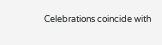Celebrations coincide with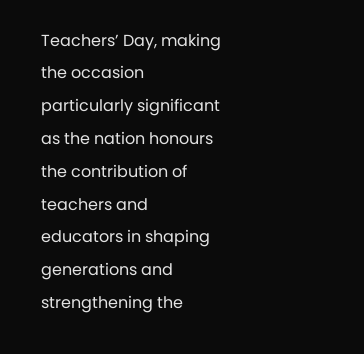Teachers’ Day, making the occasion particularly significant as the nation honours the contribution of teachers and educators in shaping generations and strengthening the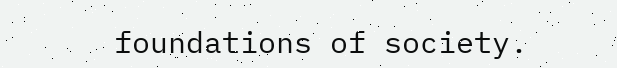foundations of society.